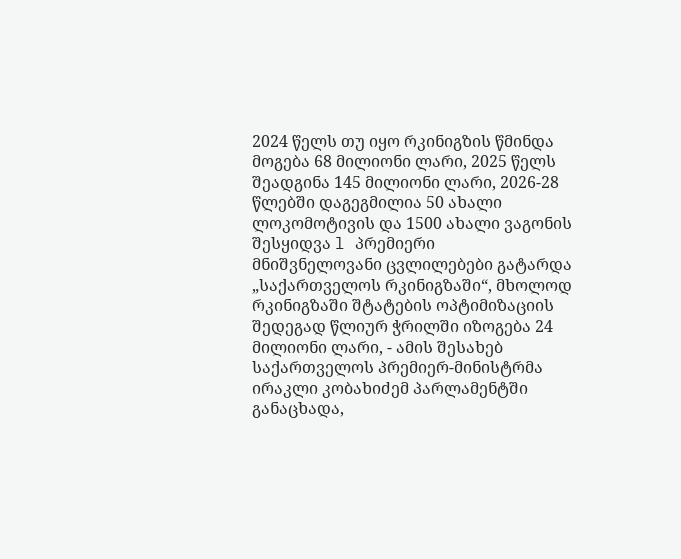2024 წელს თუ იყო რკინიგზის წმინდა მოგება 68 მილიონი ლარი, 2025 წელს შეადგინა 145 მილიონი ლარი, 2026-28 წლებში დაგეგმილია 50 ახალი ლოკომოტივის და 1500 ახალი ვაგონის შესყიდვა l პრემიერი
მნიშვნელოვანი ცვლილებები გატარდა „საქართველოს რკინიგზაში“, მხოლოდ რკინიგზაში შტატების ოპტიმიზაციის შედეგად წლიურ ჭრილში იზოგება 24 მილიონი ლარი, - ამის შესახებ საქართველოს პრემიერ-მინისტრმა ირაკლი კობახიძემ პარლამენტში განაცხადა,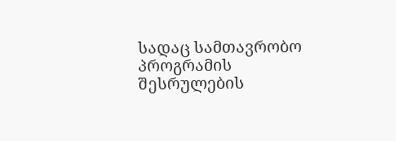სადაც სამთავრობო პროგრამის შესრულების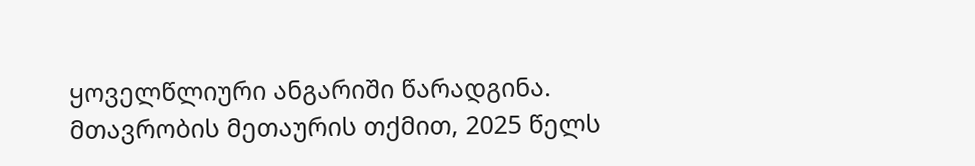ყოველწლიური ანგარიში წარადგინა.
მთავრობის მეთაურის თქმით, 2025 წელს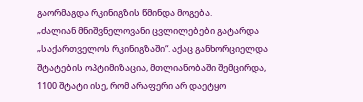გაორმაგდა რკინიგზის წმინდა მოგება.
„ძალიან მნიშვნელოვანი ცვლილებები გატარდა „საქართველოს რკინიგზაში“. აქაც განხორციელდა შტატების ოპტიმიზაცია, მთლიანობაში შემცირდა, 1100 შტატი ისე, რომ არაფერი არ დაეტყო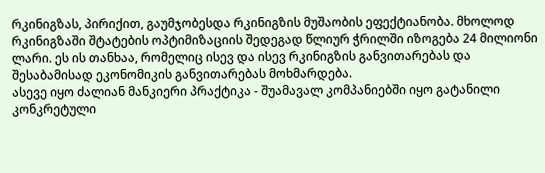რკინიგზას, პირიქით, გაუმჯობესდა რკინიგზის მუშაობის ეფექტიანობა. მხოლოდ რკინიგზაში შტატების ოპტიმიზაციის შედეგად წლიურ ჭრილში იზოგება 24 მილიონი ლარი. ეს ის თანხაა, რომელიც ისევ და ისევ რკინიგზის განვითარებას და შესაბამისად ეკონომიკის განვითარებას მოხმარდება.
ასევე იყო ძალიან მანკიერი პრაქტიკა - შუამავალ კომპანიებში იყო გატანილი კონკრეტული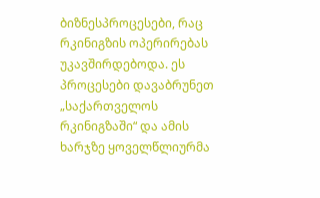ბიზნესპროცესები, რაც რკინიგზის ოპერირებას უკავშირდებოდა. ეს პროცესები დავაბრუნეთ „საქართველოს რკინიგზაში“ და ამის ხარჯზე ყოველწლიურმა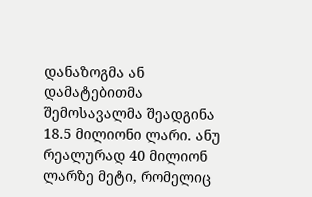დანაზოგმა ან დამატებითმა შემოსავალმა შეადგინა 18.5 მილიონი ლარი. ანუ რეალურად 40 მილიონ ლარზე მეტი, რომელიც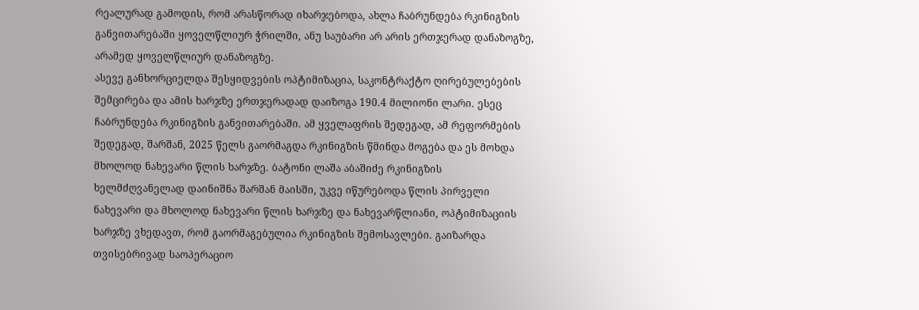რეალურად გამოდის, რომ არასწორად იხარჯებოდა, ახლა ჩაბრუნდება რკინიგზის განვითარებაში ყოველწლიურ ჭრილში, ანუ საუბარი არ არის ერთჯერად დანაზოგზე, არამედ ყოველწლიურ დანაზოგზე.
ასევე განხორციელდა შესყიდვების ოპტიმიზაცია, საკონტრაქტო ღირებულებების შემცირება და ამის ხარჯზე ერთჯერადად დაიზოგა 190.4 მილიონი ლარი. ესეც ჩაბრუნდება რკინიგზის განვითარებაში. ამ ყველაფრის შედეგად, ამ რეფორმების შედეგად, შარშან, 2025 წელს გაორმაგდა რკინიგზის წმინდა მოგება და ეს მოხდა მხოლოდ ნახევარი წლის ხარჯზე. ბატონი ლაშა აბაშიძე რკინიგზის ხელმძღვანელად დაინიშნა შარშან მაისში, უკვე იწურებოდა წლის პირველი ნახევარი და მხოლოდ ნახევარი წლის ხარჯზე და ნახევარწლიანი, ოპტიმიზაციის ხარჯზე ვხედავთ, რომ გაორმაგებულია რკინიგზის შემოსავლები. გაიზარდა თვისებრივად საოპერაციო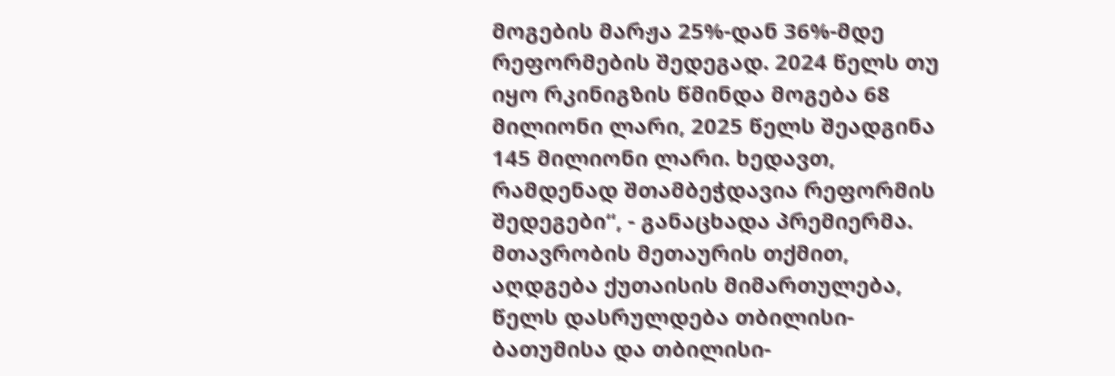მოგების მარჟა 25%-დან 36%-მდე რეფორმების შედეგად. 2024 წელს თუ იყო რკინიგზის წმინდა მოგება 68 მილიონი ლარი, 2025 წელს შეადგინა 145 მილიონი ლარი. ხედავთ, რამდენად შთამბეჭდავია რეფორმის შედეგები“, - განაცხადა პრემიერმა.
მთავრობის მეთაურის თქმით, აღდგება ქუთაისის მიმართულება, წელს დასრულდება თბილისი-ბათუმისა და თბილისი-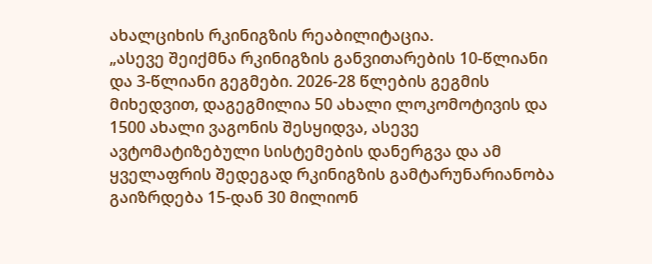ახალციხის რკინიგზის რეაბილიტაცია.
„ასევე შეიქმნა რკინიგზის განვითარების 10-წლიანი და 3-წლიანი გეგმები. 2026-28 წლების გეგმის მიხედვით, დაგეგმილია 50 ახალი ლოკომოტივის და 1500 ახალი ვაგონის შესყიდვა, ასევე ავტომატიზებული სისტემების დანერგვა და ამ ყველაფრის შედეგად რკინიგზის გამტარუნარიანობა გაიზრდება 15-დან 30 მილიონ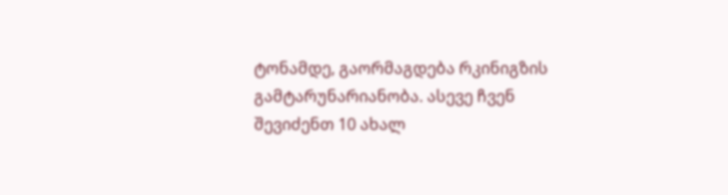ტონამდე, გაორმაგდება რკინიგზის გამტარუნარიანობა. ასევე ჩვენ შევიძენთ 10 ახალ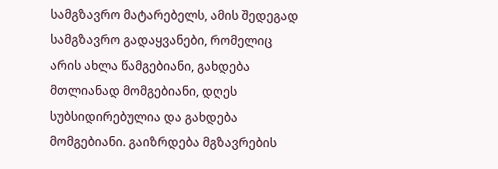სამგზავრო მატარებელს, ამის შედეგად სამგზავრო გადაყვანები, რომელიც არის ახლა წამგებიანი, გახდება მთლიანად მომგებიანი, დღეს სუბსიდირებულია და გახდება მომგებიანი. გაიზრდება მგზავრების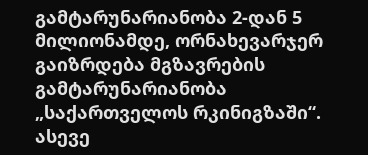გამტარუნარიანობა 2-დან 5 მილიონამდე, ორნახევარჯერ გაიზრდება მგზავრების გამტარუნარიანობა „საქართველოს რკინიგზაში“.
ასევე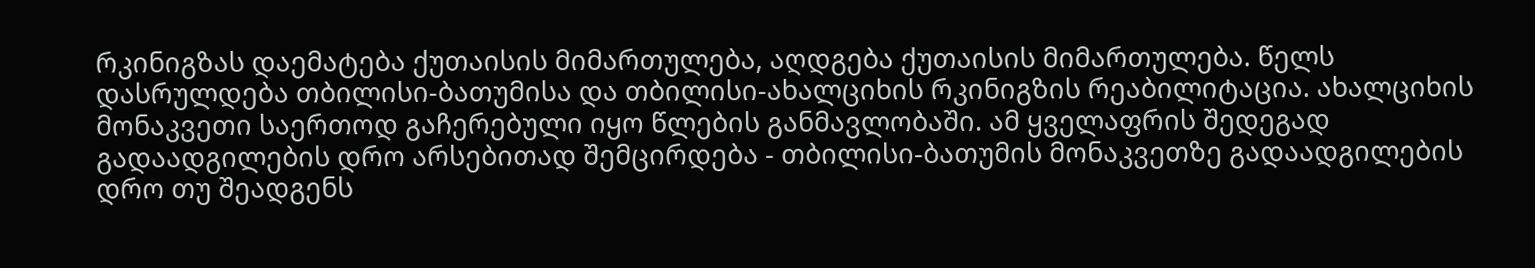რკინიგზას დაემატება ქუთაისის მიმართულება, აღდგება ქუთაისის მიმართულება. წელს დასრულდება თბილისი-ბათუმისა და თბილისი-ახალციხის რკინიგზის რეაბილიტაცია. ახალციხის მონაკვეთი საერთოდ გაჩერებული იყო წლების განმავლობაში. ამ ყველაფრის შედეგად გადაადგილების დრო არსებითად შემცირდება - თბილისი-ბათუმის მონაკვეთზე გადაადგილების დრო თუ შეადგენს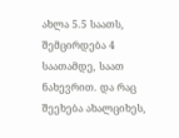ახლა 5.5 საათს, შემცირდება 4 საათამდე, საათ ნახევრით. და რაც შეეხება ახალციხეს,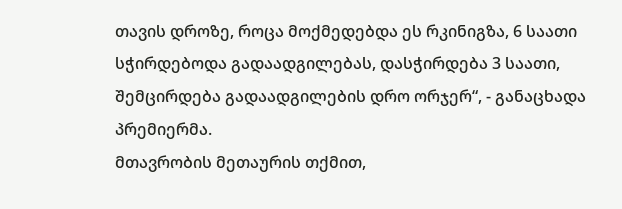თავის დროზე, როცა მოქმედებდა ეს რკინიგზა, 6 საათი სჭირდებოდა გადაადგილებას, დასჭირდება 3 საათი, შემცირდება გადაადგილების დრო ორჯერ“, - განაცხადა პრემიერმა.
მთავრობის მეთაურის თქმით,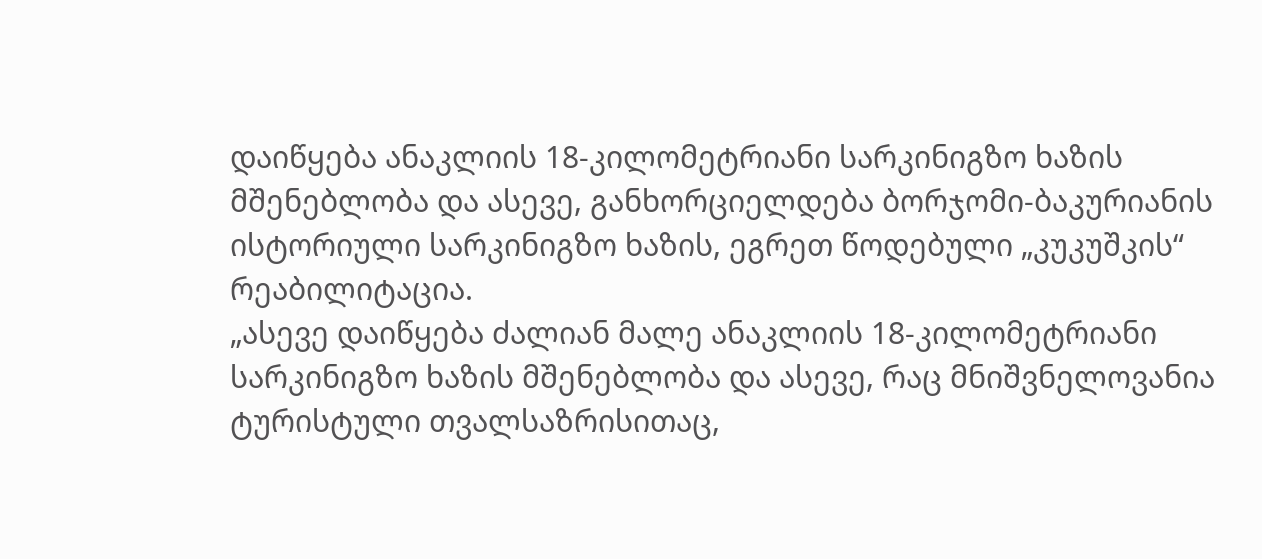დაიწყება ანაკლიის 18-კილომეტრიანი სარკინიგზო ხაზის მშენებლობა და ასევე, განხორციელდება ბორჯომი-ბაკურიანის ისტორიული სარკინიგზო ხაზის, ეგრეთ წოდებული „კუკუშკის“ რეაბილიტაცია.
„ასევე დაიწყება ძალიან მალე ანაკლიის 18-კილომეტრიანი სარკინიგზო ხაზის მშენებლობა და ასევე, რაც მნიშვნელოვანია ტურისტული თვალსაზრისითაც,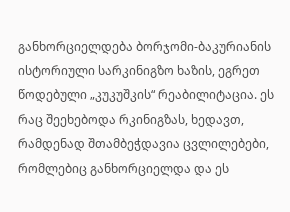განხორციელდება ბორჯომი-ბაკურიანის ისტორიული სარკინიგზო ხაზის, ეგრეთ წოდებული „კუკუშკის“ რეაბილიტაცია. ეს რაც შეეხებოდა რკინიგზას, ხედავთ, რამდენად შთამბეჭდავია ცვლილებები, რომლებიც განხორციელდა და ეს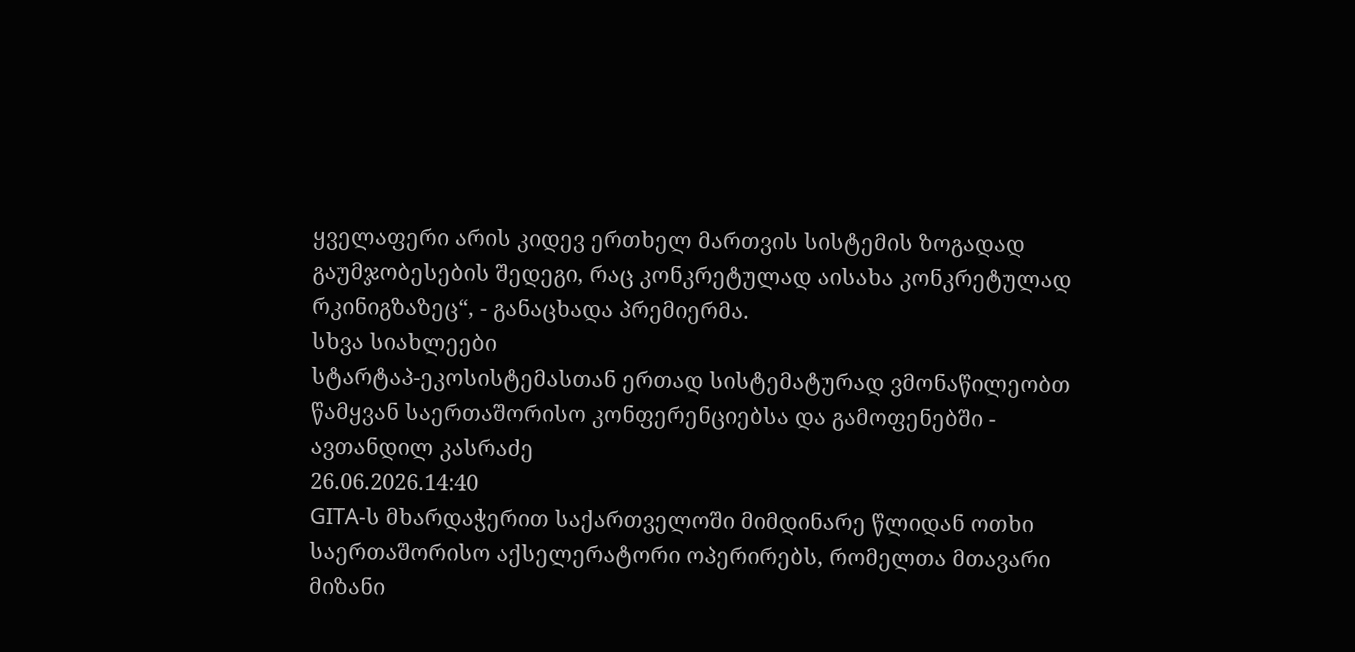ყველაფერი არის კიდევ ერთხელ მართვის სისტემის ზოგადად გაუმჯობესების შედეგი, რაც კონკრეტულად აისახა კონკრეტულად რკინიგზაზეც“, - განაცხადა პრემიერმა.
სხვა სიახლეები
სტარტაპ-ეკოსისტემასთან ერთად სისტემატურად ვმონაწილეობთ წამყვან საერთაშორისო კონფერენციებსა და გამოფენებში - ავთანდილ კასრაძე
26.06.2026.14:40
GITA-ს მხარდაჭერით საქართველოში მიმდინარე წლიდან ოთხი საერთაშორისო აქსელერატორი ოპერირებს, რომელთა მთავარი მიზანი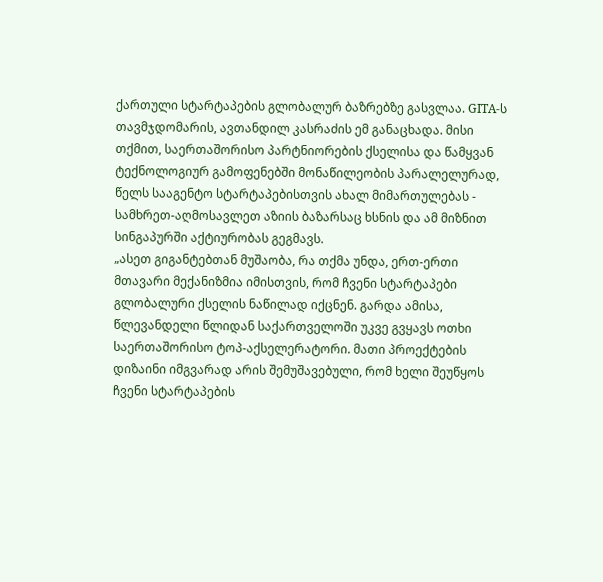ქართული სტარტაპების გლობალურ ბაზრებზე გასვლაა. GITA-ს თავმჯდომარის, ავთანდილ კასრაძის ემ განაცხადა. მისი თქმით, საერთაშორისო პარტნიორების ქსელისა და წამყვან ტექნოლოგიურ გამოფენებში მონაწილეობის პარალელურად, წელს სააგენტო სტარტაპებისთვის ახალ მიმართულებას - სამხრეთ-აღმოსავლეთ აზიის ბაზარსაც ხსნის და ამ მიზნით სინგაპურში აქტიურობას გეგმავს.
„ასეთ გიგანტებთან მუშაობა, რა თქმა უნდა, ერთ-ერთი მთავარი მექანიზმია იმისთვის, რომ ჩვენი სტარტაპები გლობალური ქსელის ნაწილად იქცნენ. გარდა ამისა, წლევანდელი წლიდან საქართველოში უკვე გვყავს ოთხი საერთაშორისო ტოპ-აქსელერატორი. მათი პროექტების დიზაინი იმგვარად არის შემუშავებული, რომ ხელი შეუწყოს ჩვენი სტარტაპების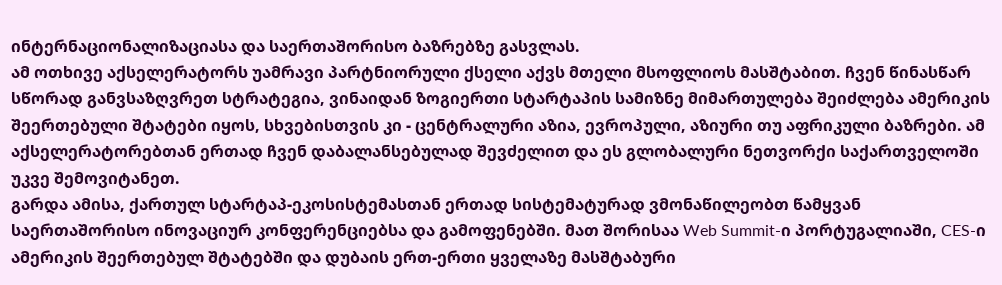ინტერნაციონალიზაციასა და საერთაშორისო ბაზრებზე გასვლას.
ამ ოთხივე აქსელერატორს უამრავი პარტნიორული ქსელი აქვს მთელი მსოფლიოს მასშტაბით. ჩვენ წინასწარ სწორად განვსაზღვრეთ სტრატეგია, ვინაიდან ზოგიერთი სტარტაპის სამიზნე მიმართულება შეიძლება ამერიკის შეერთებული შტატები იყოს, სხვებისთვის კი - ცენტრალური აზია, ევროპული, აზიური თუ აფრიკული ბაზრები. ამ აქსელერატორებთან ერთად ჩვენ დაბალანსებულად შევძელით და ეს გლობალური ნეთვორქი საქართველოში უკვე შემოვიტანეთ.
გარდა ამისა, ქართულ სტარტაპ-ეკოსისტემასთან ერთად სისტემატურად ვმონაწილეობთ წამყვან საერთაშორისო ინოვაციურ კონფერენციებსა და გამოფენებში. მათ შორისაა Web Summit-ი პორტუგალიაში, CES-ი ამერიკის შეერთებულ შტატებში და დუბაის ერთ-ერთი ყველაზე მასშტაბური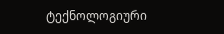ტექნოლოგიური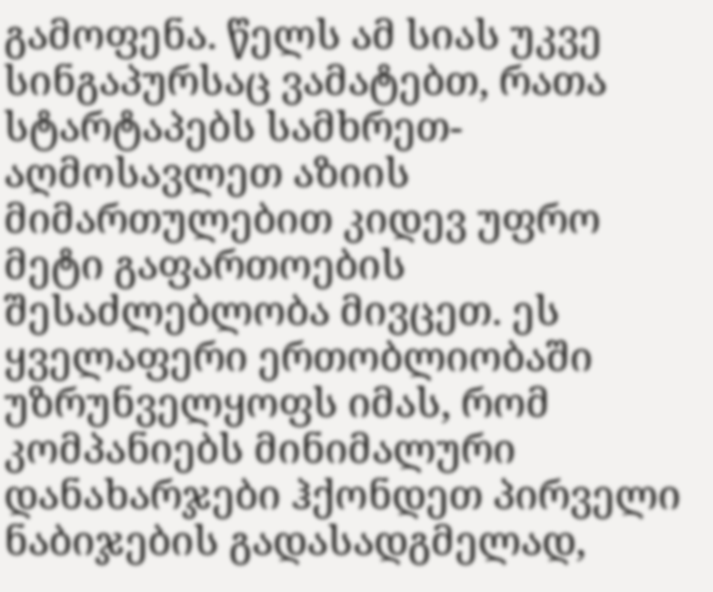გამოფენა. წელს ამ სიას უკვე სინგაპურსაც ვამატებთ, რათა სტარტაპებს სამხრეთ-აღმოსავლეთ აზიის მიმართულებით კიდევ უფრო მეტი გაფართოების შესაძლებლობა მივცეთ. ეს ყველაფერი ერთობლიობაში უზრუნველყოფს იმას, რომ კომპანიებს მინიმალური დანახარჯები ჰქონდეთ პირველი ნაბიჯების გადასადგმელად,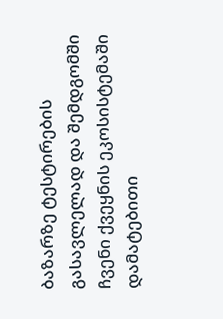ბაზარზე ტესტირების გასავლელად და შემდგომში ჩვენი ქვეყნის ეკოსისტემაში დამატებითი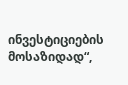ინვესტიციების მოსაზიდად“,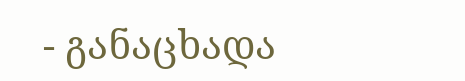- განაცხადა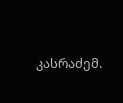კასრაძემ.